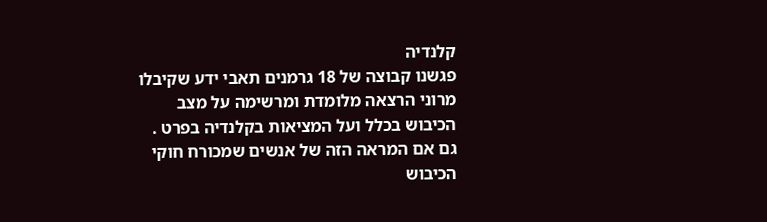קלנדיה
פגשנו קבוצה של 18 גרמנים תאבי ידע שקיבלו מרוני הרצאה מלומדת ומרשימה על מצב הכיבוש בכלל ועל המציאות בקלנדיה בפרט .
גם אם המראה הזה של אנשים שמכורח חוקי הכיבוש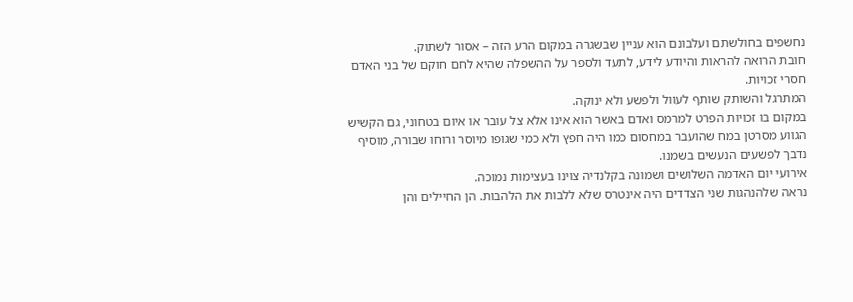נחשפים בחולשתם ועלבונם הוא עניין שבשגרה במקום הרע הזה – אסור לשתוק.
חובת הרואה להראות והיודע לידע, לתעד ולספר על ההשפלה שהיא לחם חוקם של בני האדם חסרי זכויות.
המתרגל והשותק שותף לעוול ולפשע ולא ינוקה.
במקום בו זכויות הפרט למרמס ואדם באשר הוא אינו אלא צל עובר או איום בטחוני, גם הקשיש הגווע מסרטן במח שהועבר במחסום כמו היה חפץ ולא כמי שגופו מיוסר ורוחו שבורה, מוסיף נדבך לפשעים הנעשים בשמנו.
אירועי יום האדמה השלושים ושמונה בקלנדיה צוינו בעצימות נמוכה.
נראה שלהנהגות שני הצדדים היה אינטרס שלא ללבות את הלהבות. הן החיילים והן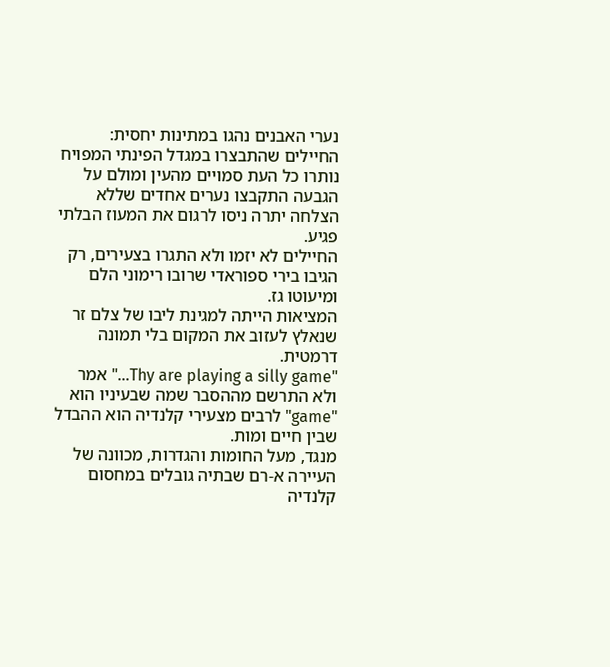נערי האבנים נהגו במתינות יחסית:
החיילים שהתבצרו במגדל הפינתי המפויח נותרו כל העת סמויים מהעין ומולם על הגבעה התקבצו נערים אחדים שללא הצלחה יתרה ניסו לרגום את המעוז הבלתי פגיע.
החיילים לא יזמו ולא התגרו בצעירים, רק הגיבו בירי ספוראדי שרובו רימוני הלם ומיעוטו גז.
המציאות הייתה למגינת ליבו של צלם זר שנאלץ לעזוב את המקום בלי תמונה דרמטית.
"Thy are playing a silly game…" אמר ולא התרשם מההסבר שמה שבעיניו הוא "game" לרבים מצעירי קלנדיה הוא ההבדל שבין חיים ומות.
מנגד, מעל החומות והגדרות, מכוונה של העיירה א-רם שבתיה גובלים במחסום קלנדיה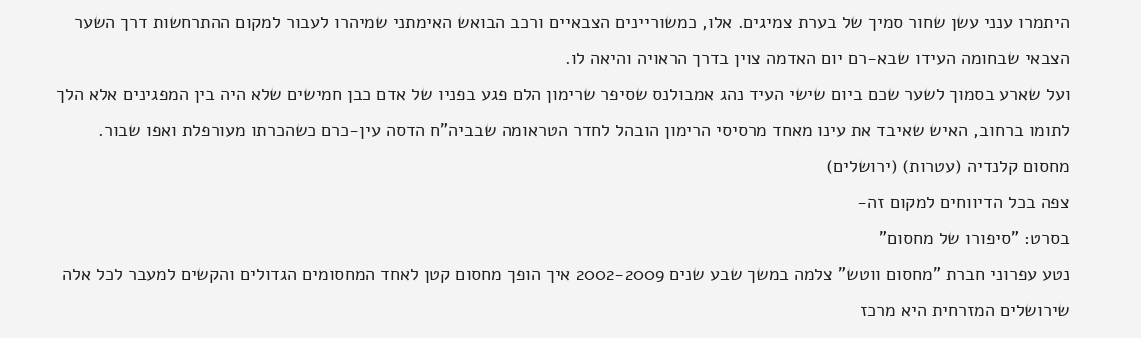היתמרו ענני עשן שחור סמיך של בערת צמיגים. אלו, כמשוריינים הצבאיים ורכב הבואש האימתני שמיהרו לעבור למקום ההתרחשות דרך השער הצבאי שבחומה העידו שבא-רם יום האדמה צוין בדרך הראויה והיאה לו.
ועל שארע בסמוך לשער שכם ביום שישי העיד נהג אמבולנס שסיפר שרימון הלם פגע בפניו של אדם כבן חמישים שלא היה בין המפגינים אלא הלך לתומו ברחוב, האיש שאיבד את עינו מאחד מרסיסי הרימון הובהל לחדר הטראומה שבביה"ח הדסה עין-כרם כשהכרתו מעורפלת ואפו שבור.
מחסום קלנדיה (עטרות) (ירושלים)
צפה בכל הדיווחים למקום זה-
בסרט: "סיפורו של מחסום"
נטע עפרוני חברת "מחסום ווטש" צלמה במשך שבע שנים 2002-2009 איך הופך מחסום קטן לאחד המחסומים הגדולים והקשים למעבר לכל אלה שירושלים המזרחית היא מרכז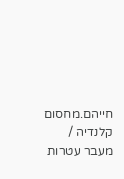חייהם.מחסום קלנדיה / מעבר עטרות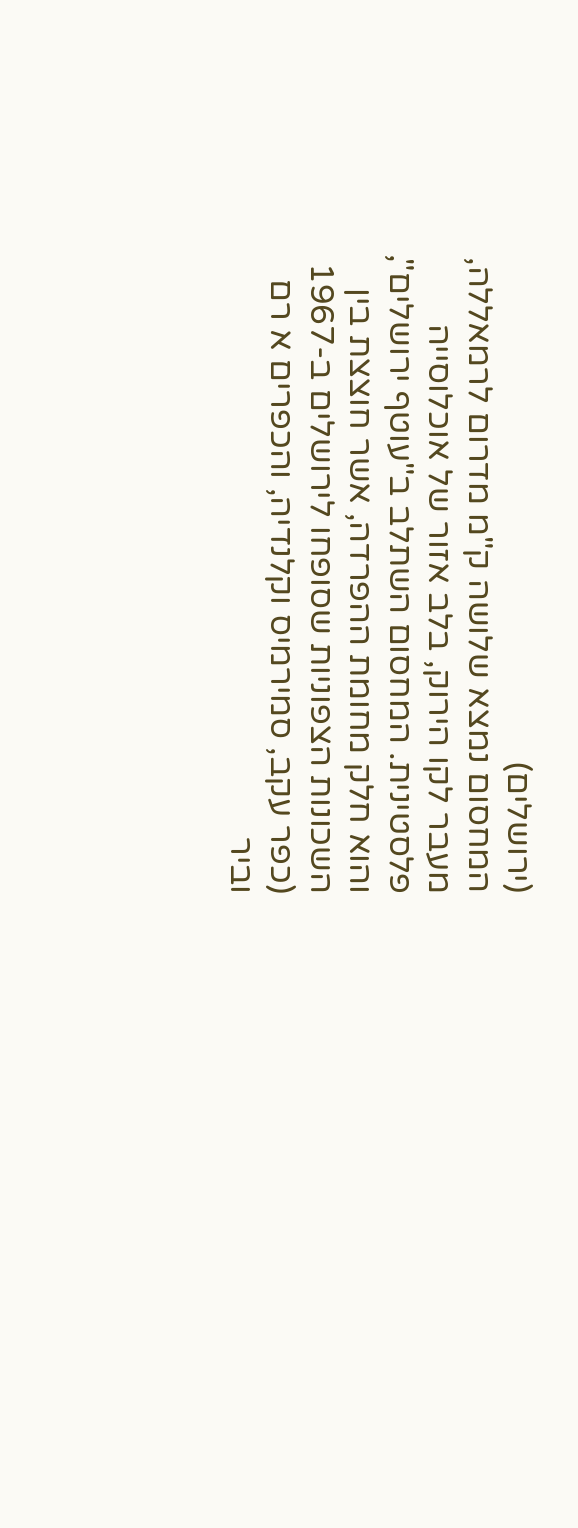(ירושלים)
המחסום נמצא שלושה ק"מ מדרום לרמאללה, מעבר לקו הירוק, בלב אזור של אוכלוסייה פלסטינית. המחסום השתלב ב"עוטף ירושלים", והוא חלק מחומת ההפרדה, אשר חוצצת בין השכונות הצפוניות שסופחו לירושלים ב-1967 (כפר עקב, סמירמיס וקלנדיה, והכפרים א רם וביר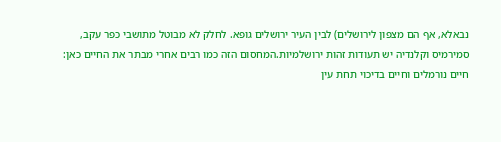נבאלא, אף הם מצפון לירושלים) לבין העיר ירושלים גופא. לחלק לא מבוטל מתושבי כפר עקב, סמירמיס וקלנדיה יש תעודות זהות ירושלמיות.המחסום הזה כמו רבים אחרי מבתר את החיים כאן: חיים נורמלים וחיים בדיכוי תחת עין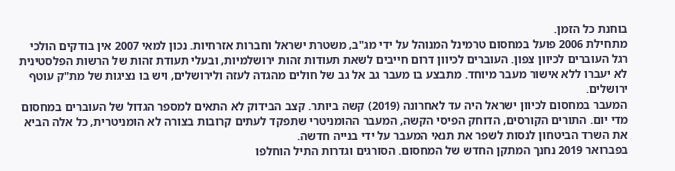בוחנת כל הזמן.
מתחילת 2006 פועל במחסום טרמינל המנוהל על ידי מג"ב, משטרת ישראל וחברות אזרחיות. נכון למאי 2007 אין בודקים הולכי רגל העוברים לכיוון צפון. העוברים לכיוון דרום חייבים לשאת תעודות זהות ירושלמיות, ובעלי תעודת זהות של הרשות הפלסטינית לא יעברו ללא אישור מעבר מיוחד. מתבצע בו מעבר גב אל גב של חולים מהגדה לעזה ולירושלים, ויש בו נציגות של מת"ק עוטף ירושלים.
המעבר במחסום לכיוון ישראל היה עד לאחרונה (2019) קשה ביותר. קצב הבידוק לא התאים למספר הגדול של העוברים במחסום מדי יום. התורים הקורסים, הדוחק הפיסי הקשה, המעבר ההומניטרי שתפקד לעתים קרובות בצורה לא הומניטרית, כל אלה הביא את השרד הביטחון לנסות לשפר את תנאי המעבר על ידי בנייה חדשה.
בפברואר 2019 נחנך המתקן החדש של המחסום. הסורגים וגדרות התיל הוחלפו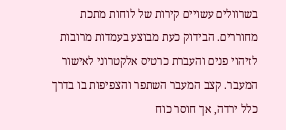בשרוולים עשויים קירות של לוחות מתכת מחוררים. הבידוק כעת מבוצע בעמדות מרובות לזיהוי פנים והעברת כרטיס אלקטרוני לאישור המעבר. קצב המעבר השתפר והצפיפות בו בדרך כלל ירדה, אך חוסר כוח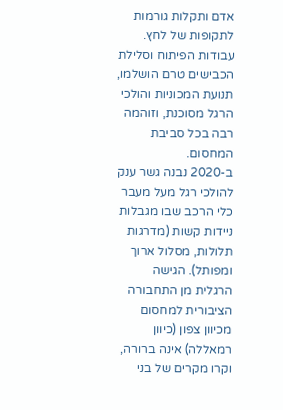אדם ותקלות גורמות לתקופות של לחץ. עבודות הפיתוח וסלילת הכבישים טרם הושלמו, תנועת המכוניות והולכי הרגל מסוכנת, וזוהמה רבה בכל סביבת המחסום.
ב-2020 נבנה גשר ענק להולכי רגל מעל מעבר כלי הרכב שבו מגבלות ניידות קשות (מדרגות תלולות, מסלול ארוך ומפותל). הגישה הרגלית מן התחבורה הציבורית למחסום מכיוון צפון (כיוון רמאללה) אינה ברורה, וקרו מקרים של בני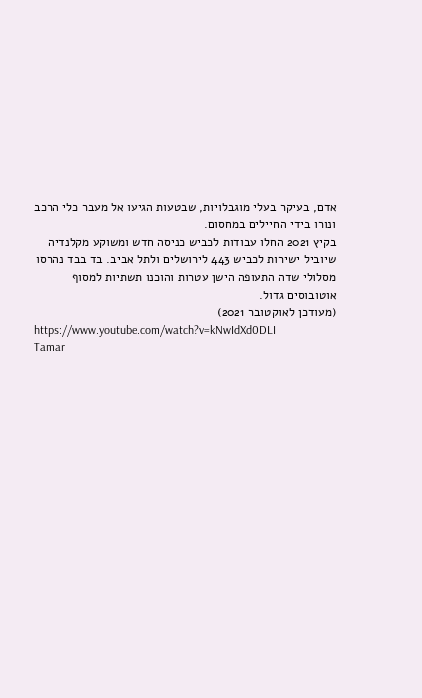אדם, בעיקר בעלי מוגבלויות, שבטעות הגיעו אל מעבר כלי הרכב ונורו בידי החיילים במחסום.
בקיץ 2021 החלו עבודות לכביש כניסה חדש ומשוקע מקלנדיה שיוביל ישירות לכביש 443 לירושלים ולתל אביב. בד בבד נהרסו מסלולי שדה התעופה הישן עטרות והוכנו תשתיות למסוף אוטובוסים גדול.
(מעודכן לאוקטובר 2021)
https://www.youtube.com/watch?v=kNwIdXd0DLI
Tamar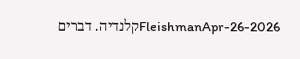FleishmanApr-26-2026קלנדיה. דברים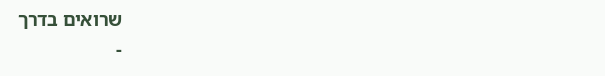שרואים בדרך
-